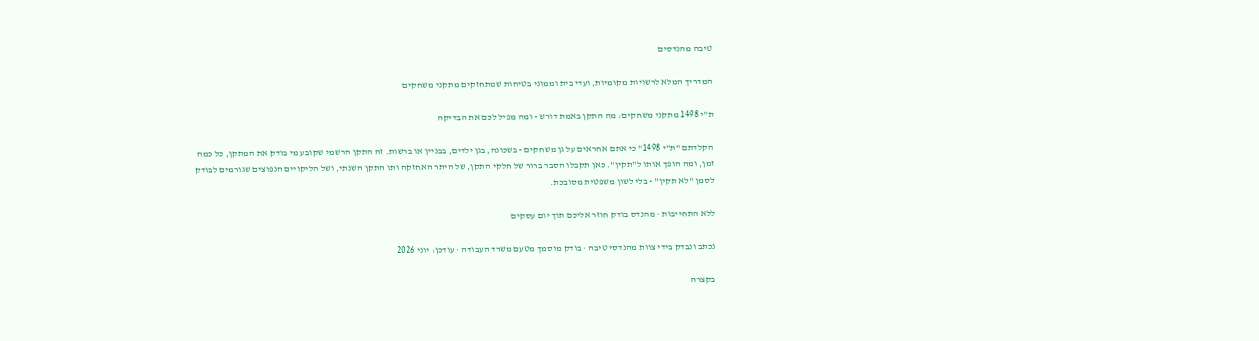טיבה מהנדסים

המדריך המלא לרשויות מקומיות, ועדי בית וממוני בטיחות שמתחזקים מתקני משחקים

ת"י 1498 מתקני משחקים: מה התקן באמת דורש - ומה מפיל לכם את הבדיקה

הקלדתם "ת"י 1498" כי אתם אחראים על גן משחקים - בשכונה, בגן ילדים, בבניין או ברשות. זה התקן הרשמי שקובע מי בודק את המתקן, כל כמה זמן, ומה הופך אותו ל"תקין". כאן תקבלו הסבר ברור של חלקי התקן, של היתר האחזקה ותו התקן השנתי, ושל הליקויים הנפוצים שגורמים לבודק לסמן "לא תקין" - בלי לשון משפטית מסובכת.

ללא התחייבות · מהנדס בודק חוזר אליכם תוך יום עסקים

נכתב ונבדק בידי צוות מהנדסי טיבה · בודק מוסמך מטעם משרד העבודה · עודכן: יוני 2026

בקצרה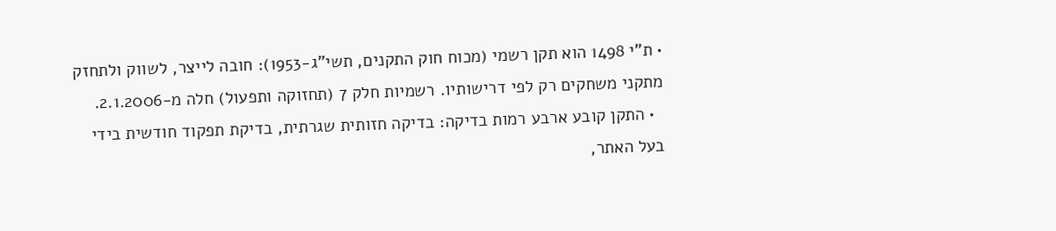• ת"י 1498 הוא תקן רשמי (מכוח חוק התקנים, תשי"ג-1953): חובה לייצר, לשווק ולתחזק מתקני משחקים רק לפי דרישותיו. רשמיות חלק 7 (תחזוקה ותפעול) חלה מ-2.1.2006.
  • התקן קובע ארבע רמות בדיקה: בדיקה חזותית שגרתית, בדיקת תפקוד חודשית בידי בעל האתר,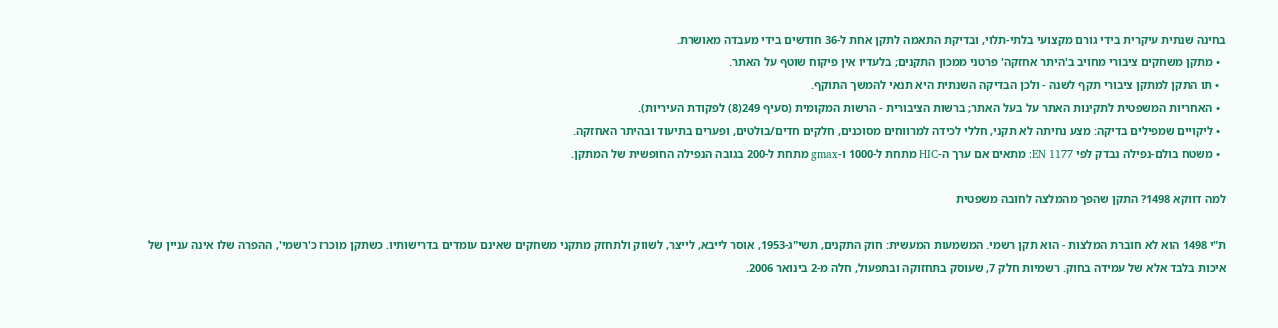בחינה שנתית עיקרית בידי גורם מקצועי בלתי-תלוי, ובדיקת התאמה לתקן אחת ל-36 חודשים בידי מעבדה מאושרת.
  • מתקן משחקים ציבורי מחויב ב'היתר אחזקה' פרטני ממכון התקנים; בלעדיו אין פיקוח שוטף על האתר.
  • תו התקן למתקן ציבורי תקף לשנה - ולכן הבדיקה השנתית היא תנאי להמשך התוקף.
  • האחריות המשפטית לתקינות האתר על בעל האתר; ברשות הציבורית - הרשות המקומית (סעיף 249(8) לפקודת העיריות).
  • ליקויים שמפילים בדיקה: מצע נחיתה לא תקני, חללי לכידה למרווחים מסוכנים, חלקים חדים/בולטים, ופערים בתיעוד ובהיתר האחזקה.
  • משטח בולם-נפילה נבדק לפי EN 1177: מתאים אם ערך ה-HIC מתחת ל-1000 ו-gmax מתחת ל-200 בגובה הנפילה החופשית של המתקן.

למה דווקא 1498? התקן שהפך מהמלצה לחובה משפטית

ת"י 1498 הוא לא חוברת המלצות - הוא תקן רשמי. המשמעות המעשית: חוק התקנים, תשי"ג-1953, אוסר לייבא, לייצר, לשווק ולתחזק מתקני משחקים שאינם עומדים בדרישותיו. כשתקן מוכרז כ'רשמי', ההפרה שלו אינה עניין של איכות בלבד אלא של עמידה בחוק. רשמיות חלק 7, שעוסק בתחזוקה ובתפעול, חלה מ-2 בינואר 2006.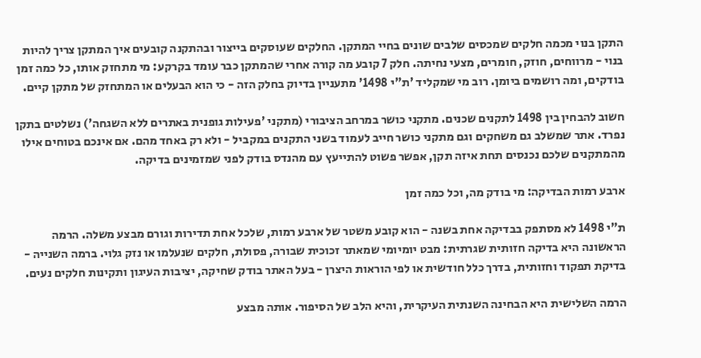התקן בנוי מכמה חלקים שמכסים שלבים שונים בחיי המתקן. החלקים שעוסקים בייצור ובהתקנה קובעים איך המתקן צריך להיות בנוי - מרווחים, חוזק, חומרים, מצעי נחיתה. חלק 7 קובע מה קורה אחרי שהמתקן כבר עומד בקרקע: מי מתחזק אותו, כל כמה זמן בודקים, ומה רושמים ביומן. רוב מי שמקליד 'ת"י 1498' מתעניין בדיוק בחלק הזה - כי הוא הבעלים או המתחזק של מתקן קיים.

חשוב להבחין בין 1498 לתקנים שכנים. מתקני כושר במרחב הציבורי (מתקני 'פעילות גופנית באתרים ללא השגחה') נשלטים בתקן נפרד. אתר שמשלב גם משחקים וגם מתקני כושר חייב לעמוד בשני התקנים במקביל - ולא רק באחד מהם. אם אינכם בטוחים אילו מהמתקנים שלכם נכנסים תחת איזה תקן, אפשר פשוט להתייעץ עם מהנדס בודק לפני שמזמינים בדיקה.

ארבע רמות הבדיקה: מי בודק מה, וכל כמה זמן

ת"י 1498 לא מסתפק בבדיקה אחת בשנה - הוא קובע משטר של ארבע רמות, שלכל אחת תדירות וגורם מבצע משלה. הרמה הראשונה היא בדיקה חזותית שגרתית: מבט יומיומי שמאתר זכוכית שבורה, פסולת, חלקים שנעלמו או נזק גלוי. ברמה השנייה - בדיקת תפקוד וחזותית, בדרך כלל חודשית או לפי הוראות היצרן - בעל האתר בודק שחיקה, יציבות העיגון ותקינות חלקים נעים.

הרמה השלישית היא הבחינה השנתית העיקרית, והיא הלב של הסיפור. אותה מבצע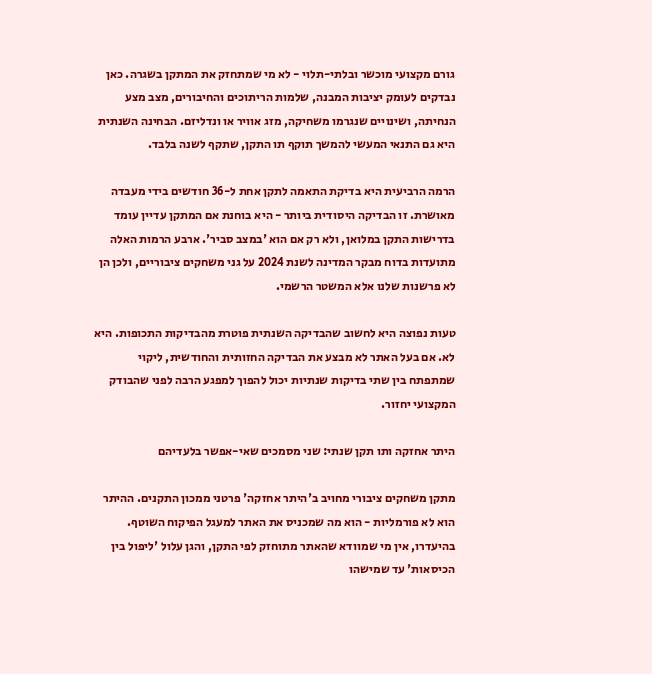גורם מקצועי מוכשר ובלתי-תלוי - לא מי שמתחזק את המתקן בשגרה. כאן נבדקים לעומק יציבות המבנה, שלמות הריתוכים והחיבורים, מצב מצע הנחיתה, ושינויים שנגרמו משחיקה, מזג אוויר או ונדליזם. הבחינה השנתית היא גם התנאי המעשי להמשך תוקף תו התקן, שתקף לשנה בלבד.

הרמה הרביעית היא בדיקת התאמה לתקן אחת ל-36 חודשים בידי מעבדה מאושרת. זו הבדיקה היסודית ביותר - היא בוחנת אם המתקן עדיין עומד בדרישות התקן במלואן, ולא רק אם הוא 'במצב סביר'. ארבע הרמות האלה מתועדות בדוח מבקר המדינה לשנת 2024 על גני משחקים ציבוריים, ולכן הן לא פרשנות שלנו אלא המשטר הרשמי.

טעות נפוצה היא לחשוב שהבדיקה השנתית פוטרת מהבדיקות התכופות. היא לא. אם בעל האתר לא מבצע את הבדיקה החזותית והחודשית, ליקוי שמתפתח בין שתי בדיקות שנתיות יכול להפוך למפגע הרבה לפני שהבודק המקצועי יחזור.

היתר אחזקה ותו תקן שנתי: שני מסמכים שאי-אפשר בלעדיהם

מתקן משחקים ציבורי מחויב ב'היתר אחזקה' פרטני ממכון התקנים. ההיתר הוא לא פורמליות - הוא מה שמכניס את האתר למעגל הפיקוח השוטף. בהיעדרו, אין מי שמוודא שהאתר מתוחזק לפי התקן, והגן עלול 'ליפול בין הכיסאות' עד שמישהו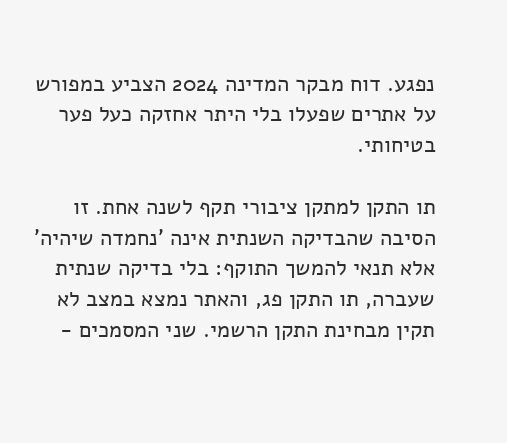נפגע. דוח מבקר המדינה 2024 הצביע במפורש על אתרים שפעלו בלי היתר אחזקה כעל פער בטיחותי.

תו התקן למתקן ציבורי תקף לשנה אחת. זו הסיבה שהבדיקה השנתית אינה 'נחמדה שיהיה' אלא תנאי להמשך התוקף: בלי בדיקה שנתית שעברה, תו התקן פג, והאתר נמצא במצב לא תקין מבחינת התקן הרשמי. שני המסמכים -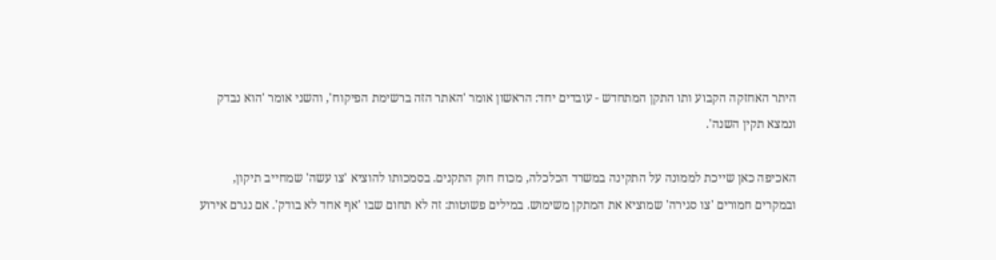היתר האחזקה הקבוע ותו התקן המתחדש - עובדים יחד: הראשון אומר 'האתר הזה ברשימת הפיקוח', והשני אומר 'הוא נבדק ונמצא תקין השנה'.

האכיפה כאן שייכת לממונה על התקינה במשרד הכלכלה, מכוח חוק התקנים. בסמכותו להוציא 'צו עשה' שמחייב תיקון, ובמקרים חמורים 'צו סגירה' שמוציא את המתקן משימוש. במילים פשוטות: זה לא תחום שבו 'אף אחד לא בודק'. אם נגרם אירוע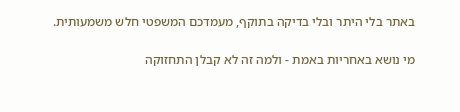באתר בלי היתר ובלי בדיקה בתוקף, מעמדכם המשפטי חלש משמעותית.

מי נושא באחריות באמת - ולמה זה לא קבלן התחזוקה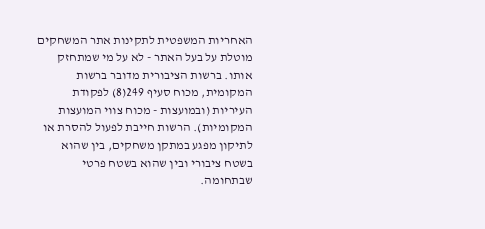האחריות המשפטית לתקינות אתר המשחקים מוטלת על בעל האתר - לא על מי שמתחזק אותו. ברשות הציבורית מדובר ברשות המקומית, מכוח סעיף 249(8) לפקודת העיריות (ובמועצות - מכוח צווי המועצות המקומיות). הרשות חייבת לפעול להסרת או לתיקון מפגע במתקן משחקים, בין שהוא בשטח ציבורי ובין שהוא בשטח פרטי שבתחומה.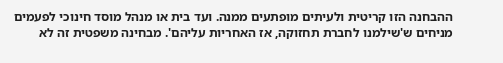ההבחנה הזו קריטית ולעיתים מופתעים ממנה. ועד בית או מנהל מוסד חינוכי לפעמים מניחים ש'שילמנו לחברת תחזוקה, אז האחריות עליהם'. מבחינה משפטית זה לא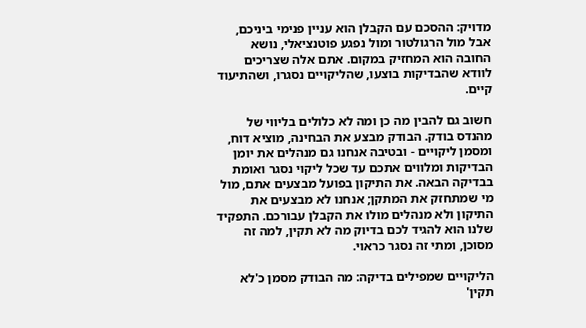מדויק: ההסכם עם הקבלן הוא עניין פנימי ביניכם, אבל מול הרגולטור ומול נפגע פוטנציאלי, נושא החובה הוא המחזיק במקום. אתם אלה שצריכים לוודא שהבדיקות בוצעו, שהליקויים נסגרו, ושהתיעוד קיים.

חשוב גם להבין מה כן ומה לא כלולים בליווי של מהנדס בודק. הבודק מבצע את הבחינה, מוציא דוח, ומסמן ליקויים - ובטיבה אנחנו גם מנהלים את יומן הבדיקות ומלווים אתכם עד שכל ליקוי נסגר ואומת בבדיקה הבאה. את התיקון בפועל מבצעים אתם, מול מי שמתחזק את המתקן; אנחנו לא מבצעים את התיקון ולא מנהלים מולו את הקבלן עבורכם. התפקיד שלנו הוא להגיד לכם בדיוק מה לא תקין, למה זה מסוכן, ומתי זה נסגר כראוי.

הליקויים שמפילים בדיקה: מה הבודק מסמן כ'לא תקין'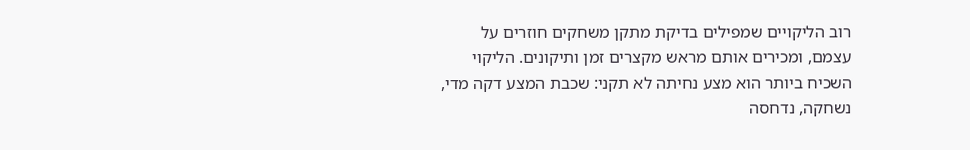רוב הליקויים שמפילים בדיקת מתקן משחקים חוזרים על עצמם, ומכירים אותם מראש מקצרים זמן ותיקונים. הליקוי השכיח ביותר הוא מצע נחיתה לא תקני: שכבת המצע דקה מדי, נשחקה, נדחסה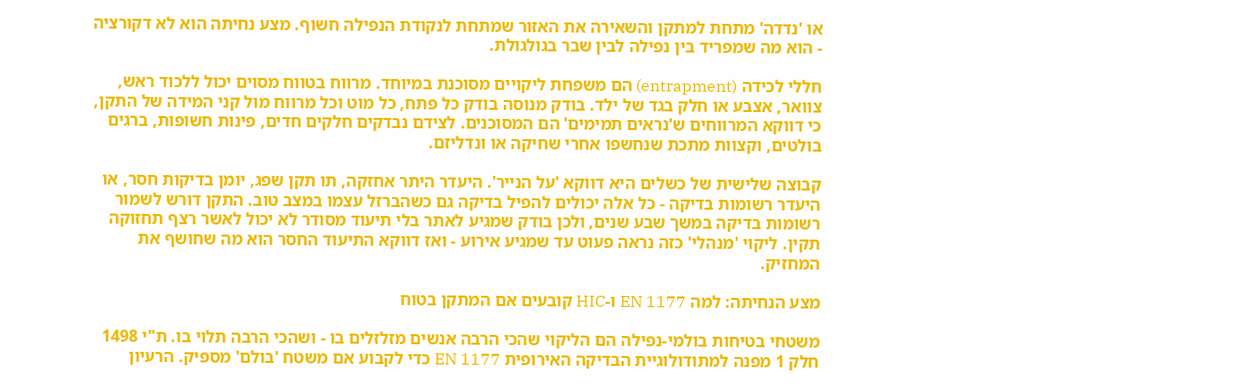או 'נדדה' מתחת למתקן והשאירה את האזור שמתחת לנקודת הנפילה חשוף. מצע נחיתה הוא לא דקורציה - הוא מה שמפריד בין נפילה לבין שבר בגולגולת.

חללי לכידה (entrapment) הם משפחת ליקויים מסוכנת במיוחד. מרווח בטווח מסוים יכול ללכוד ראש, צוואר, אצבע או חלק בגד של ילד. בודק מנוסה בודק כל פתח, כל מוט וכל מרווח מול קני המידה של התקן, כי דווקא המרווחים ש'נראים תמימים' הם המסוכנים. לצידם נבדקים חלקים חדים, פינות חשופות, ברגים בולטים, וקצוות מתכת שנחשפו אחרי שחיקה או ונדליזם.

קבוצה שלישית של כשלים היא דווקא 'על הנייר'. היעדר היתר אחזקה, תו תקן שפג, יומן בדיקות חסר, או היעדר רשומות בדיקה - כל אלה יכולים להפיל בדיקה גם כשהברזל עצמו במצב טוב. התקן דורש לשמור רשומות בדיקה במשך שבע שנים, ולכן בודק שמגיע לאתר בלי תיעוד מסודר לא יכול לאשר רצף תחזוקה תקין. ליקוי 'מנהלי' כזה נראה פעוט עד שמגיע אירוע - ואז דווקא התיעוד החסר הוא מה שחושף את המחזיק.

מצע הנחיתה: למה EN 1177 ו-HIC קובעים אם המתקן בטוח

משטחי בטיחות בולמי-נפילה הם הליקוי שהכי הרבה אנשים מזלזלים בו - ושהכי הרבה תלוי בו. ת"י 1498 חלק 1 מפנה למתודולוגיית הבדיקה האירופית EN 1177 כדי לקבוע אם משטח 'בולם' מספיק. הרעיון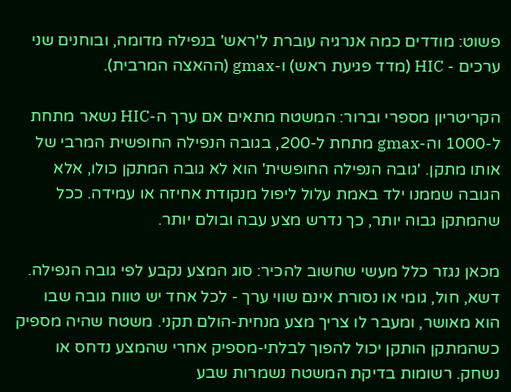פשוט: מודדים כמה אנרגיה עוברת ל'ראש' בנפילה מדומה, ובוחנים שני ערכים - HIC (מדד פגיעת ראש) ו-gmax (ההאצה המרבית).

הקריטריון מספרי וברור: המשטח מתאים אם ערך ה-HIC נשאר מתחת ל-1000 וה-gmax מתחת ל-200, בגובה הנפילה החופשית המרבי של אותו מתקן. 'גובה הנפילה החופשית' הוא לא גובה המתקן כולו, אלא הגובה שממנו ילד באמת עלול ליפול מנקודת אחיזה או עמידה. ככל שהמתקן גבוה יותר, כך נדרש מצע עבה ובולם יותר.

מכאן נגזר כלל מעשי שחשוב להכיר: סוג המצע נקבע לפי גובה הנפילה. דשא, חול, גומי או נסורת אינם שווי ערך - לכל אחד יש טווח גובה שבו הוא מאושר, ומעבר לו צריך מצע מנחית-הולם תקני. משטח שהיה מספיק כשהמתקן הותקן יכול להפוך לבלתי-מספיק אחרי שהמצע נדחס או נשחק. רשומות בדיקת המשטח נשמרות שבע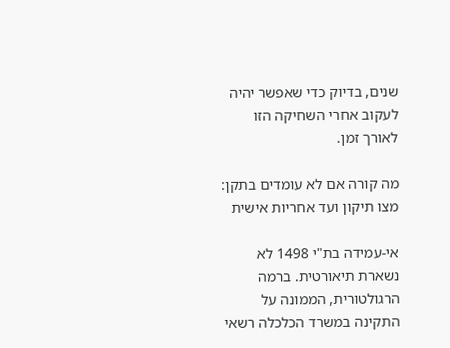שנים, בדיוק כדי שאפשר יהיה לעקוב אחרי השחיקה הזו לאורך זמן.

מה קורה אם לא עומדים בתקן: מצו תיקון ועד אחריות אישית

אי-עמידה בת"י 1498 לא נשארת תיאורטית. ברמה הרגולטורית, הממונה על התקינה במשרד הכלכלה רשאי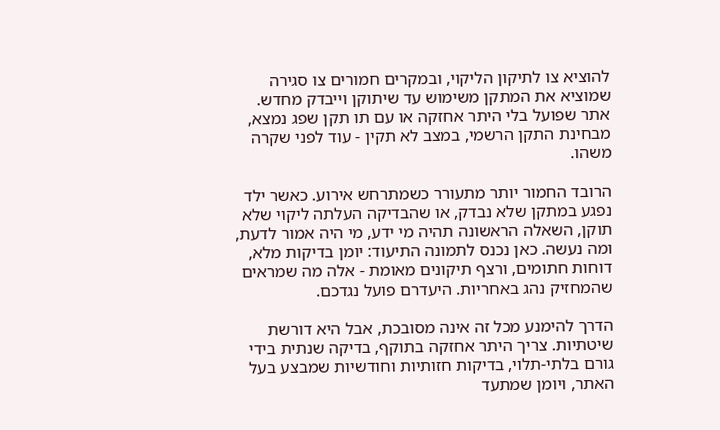להוציא צו לתיקון הליקוי, ובמקרים חמורים צו סגירה שמוציא את המתקן משימוש עד שיתוקן וייבדק מחדש. אתר שפועל בלי היתר אחזקה או עם תו תקן שפג נמצא, מבחינת התקן הרשמי, במצב לא תקין - עוד לפני שקרה משהו.

הרובד החמור יותר מתעורר כשמתרחש אירוע. כאשר ילד נפגע במתקן שלא נבדק, או שהבדיקה העלתה ליקוי שלא תוקן, השאלה הראשונה תהיה מי ידע, מי היה אמור לדעת, ומה נעשה. כאן נכנס לתמונה התיעוד: יומן בדיקות מלא, דוחות חתומים, ורצף תיקונים מאומת - אלה מה שמראים שהמחזיק נהג באחריות. היעדרם פועל נגדכם.

הדרך להימנע מכל זה אינה מסובכת, אבל היא דורשת שיטתיות. צריך היתר אחזקה בתוקף, בדיקה שנתית בידי גורם בלתי-תלוי, בדיקות חזותיות וחודשיות שמבצע בעל האתר, ויומן שמתעד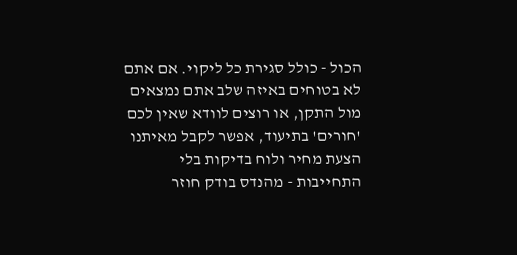הכול - כולל סגירת כל ליקוי. אם אתם לא בטוחים באיזה שלב אתם נמצאים מול התקן, או רוצים לוודא שאין לכם 'חורים' בתיעוד, אפשר לקבל מאיתנו הצעת מחיר ולוח בדיקות בלי התחייבות - מהנדס בודק חוזר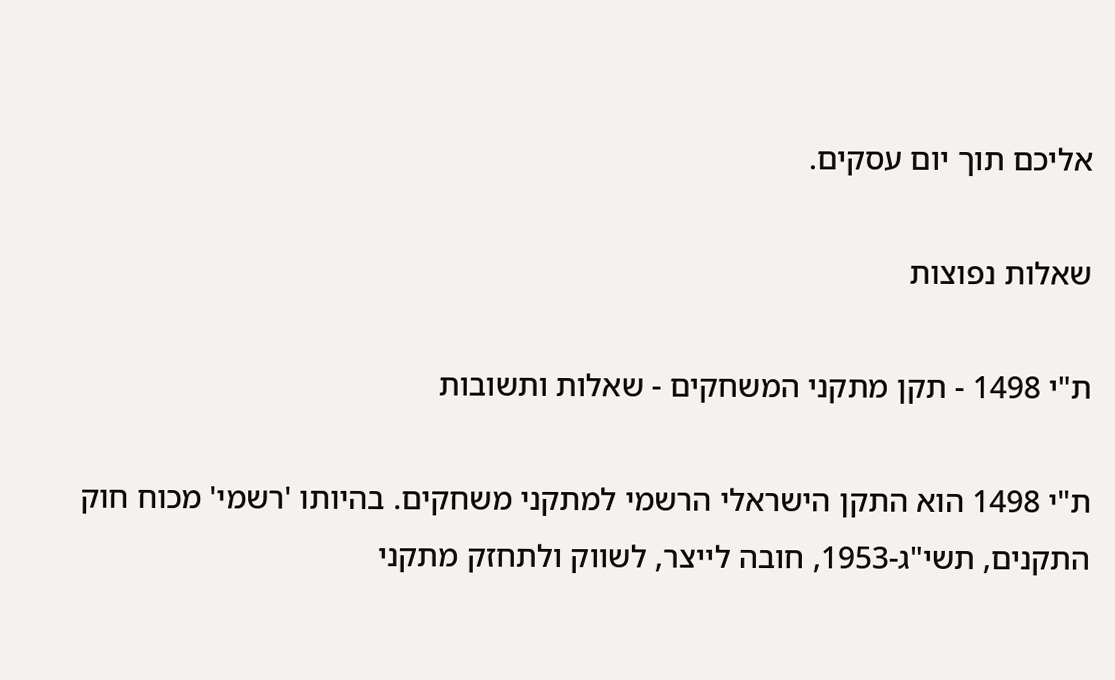אליכם תוך יום עסקים.

שאלות נפוצות

ת"י 1498 - תקן מתקני המשחקים - שאלות ותשובות

ת"י 1498 הוא התקן הישראלי הרשמי למתקני משחקים. בהיותו 'רשמי' מכוח חוק התקנים, תשי"ג-1953, חובה לייצר, לשווק ולתחזק מתקני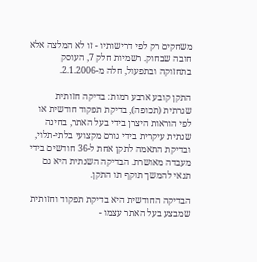משחקים רק לפי דרישותיו - זו לא המלצה אלא חובה שבחוק. רשמיות חלק 7, העוסק בתחזוקה ובתפעול, חלה מ-2.1.2006.

התקן קובע ארבע רמות: בדיקה חזותית שגרתית (תכופה), בדיקת תפקוד חודשית או לפי הוראות היצרן בידי בעל האתר, בחינה שנתית עיקרית בידי גורם מקצועי בלתי-תלוי, ובדיקת התאמה לתקן אחת ל-36 חודשים בידי מעבדה מאושרת. הבדיקה השנתית היא גם תנאי להמשך תוקף תו התקן.

הבדיקה החודשית היא בדיקת תפקוד וחזותית שמבצע בעל האתר עצמו -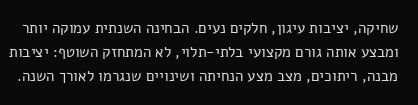שחיקה, יציבות עיגון, חלקים נעים. הבחינה השנתית עמוקה יותר ומבצע אותה גורם מקצועי בלתי-תלוי, לא המתחזק השוטף: יציבות מבנה, ריתוכים, מצב מצע הנחיתה ושינויים שנגרמו לאורך השנה.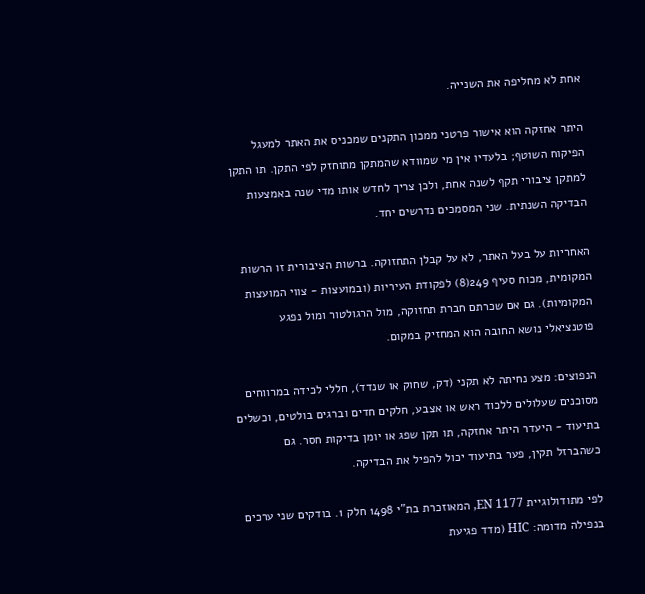אחת לא מחליפה את השנייה.

היתר אחזקה הוא אישור פרטני ממכון התקנים שמכניס את האתר למעגל הפיקוח השוטף; בלעדיו אין מי שמוודא שהמתקן מתוחזק לפי התקן. תו התקן למתקן ציבורי תקף לשנה אחת, ולכן צריך לחדש אותו מדי שנה באמצעות הבדיקה השנתית. שני המסמכים נדרשים יחד.

האחריות על בעל האתר, לא על קבלן התחזוקה. ברשות הציבורית זו הרשות המקומית, מכוח סעיף 249(8) לפקודת העיריות (ובמועצות - צווי המועצות המקומיות). גם אם שכרתם חברת תחזוקה, מול הרגולטור ומול נפגע פוטנציאלי נושא החובה הוא המחזיק במקום.

הנפוצים: מצע נחיתה לא תקני (דק, שחוק או שנדד), חללי לכידה במרווחים מסוכנים שעלולים ללכוד ראש או אצבע, חלקים חדים וברגים בולטים, וכשלים בתיעוד - היעדר היתר אחזקה, תו תקן שפג או יומן בדיקות חסר. גם כשהברזל תקין, פער בתיעוד יכול להפיל את הבדיקה.

לפי מתודולוגיית EN 1177, המאוזכרת בת"י 1498 חלק 1. בודקים שני ערכים בנפילה מדומה: HIC (מדד פגיעת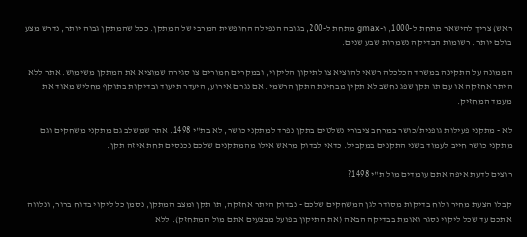ראש) צריך להישאר מתחת ל-1000, ו-gmax מתחת ל-200, בגובה הנפילה החופשית המרבי של המתקן. ככל שהמתקן גבוה יותר, נדרש מצע בולם יותר. רשומות הבדיקה נשמרות שבע שנים.

הממונה על התקינה במשרד הכלכלה רשאי להוציא צו לתיקון הליקוי, ובמקרים חמורים צו סגירה שמוציא את המתקן משימוש. אתר ללא היתר אחזקה או עם תו תקן שפג נחשב לא תקין מבחינת התקן הרשמי. אם נגרם אירוע, היעדר תיעוד ובדיקות בתוקף מחליש מאוד את מעמד המחזיק.

לא - מתקני פעילות גופנית/כושר במרחב ציבורי נשלטים בתקן נפרד למתקני כושר, לא בת"י 1498. אתר שמשלב גם מתקני משחקים וגם מתקני כושר חייב לעמוד בשני התקנים במקביל. כדאי לבדוק מראש אילו מהמתקנים שלכם נכנסים תחת איזה תקן.

רוצים לדעת איפה אתם עומדים מול ת"י 1498?

קבלו הצעת מחיר ולוח בדיקות מסודר לגן המשחקים שלכם - נבדוק היתר אחזקה, תו תקן ומצב המתקן, נסמן כל ליקוי בדוח ברור, ונלווה אתכם עד שכל ליקוי נסגר ואומת בבדיקה הבאה (את התיקון בפועל מבצעים אתם מול המתחזק). ללא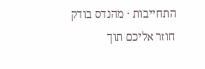התחייבות · מהנדס בודק חוזר אליכם תוך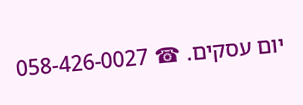יום עסקים. ☎ 058-426-0027